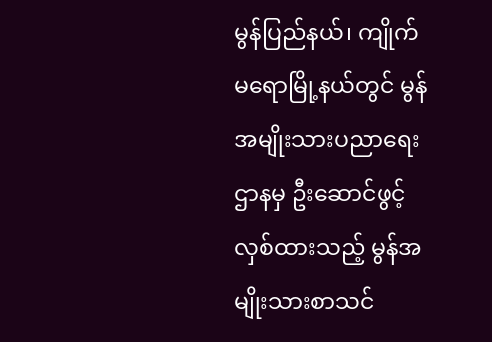မွန်ပြည်နယ်၊ ကျိုက်မရောမြို့နယ်တွင် မွန်အမျိုးသားပညာရေးဌာနမှ ဦးဆောင်ဖွင့်လှစ်ထားသည့် မွန်အမျိုးသားစာသင်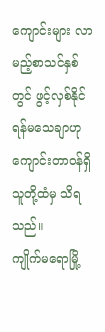ကျောင်းများ လာမည့်စာသင်နှစ်တွင် ဖွင့်လှစ်နိုင်ရန်မသေချာဟု ကျောင်းတာဝန်ရှိသူတို့ထံမှ သိရသည်။
ကျိုက်မရောမြို့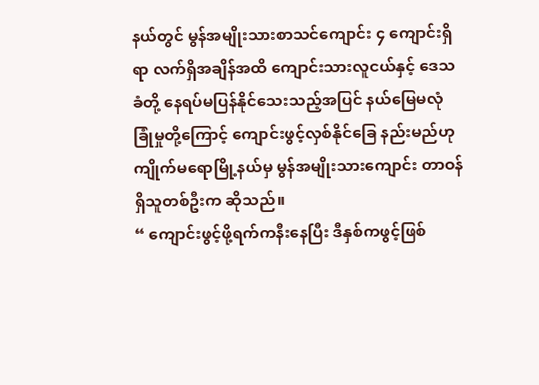နယ်တွင် မွန်အမျိုးသားစာသင်ကျောင်း ၄ ကျောင်းရှိရာ လက်ရှိအချိန်အထိ ကျောင်းသားလူငယ်နှင့် ဒေသခံတို့ နေရပ်မပြန်နိုင်သေးသည့်အပြင် နယ်မြေမလုံခြုံမှုတို့ကြောင့် ကျောင်းဖွင့်လှစ်နိုင်ခြေ နည်းမည်ဟု ကျိုက်မရောမြို့နယ်မှ မွန်အမျိုးသားကျောင်း တာဝန်ရှိသူတစ်ဦးက ဆိုသည်။
“ ကျောင်းဖွင့်ဖို့ရက်ကနီးနေပြီး ဒီနှစ်ကဖွင့်ဖြစ်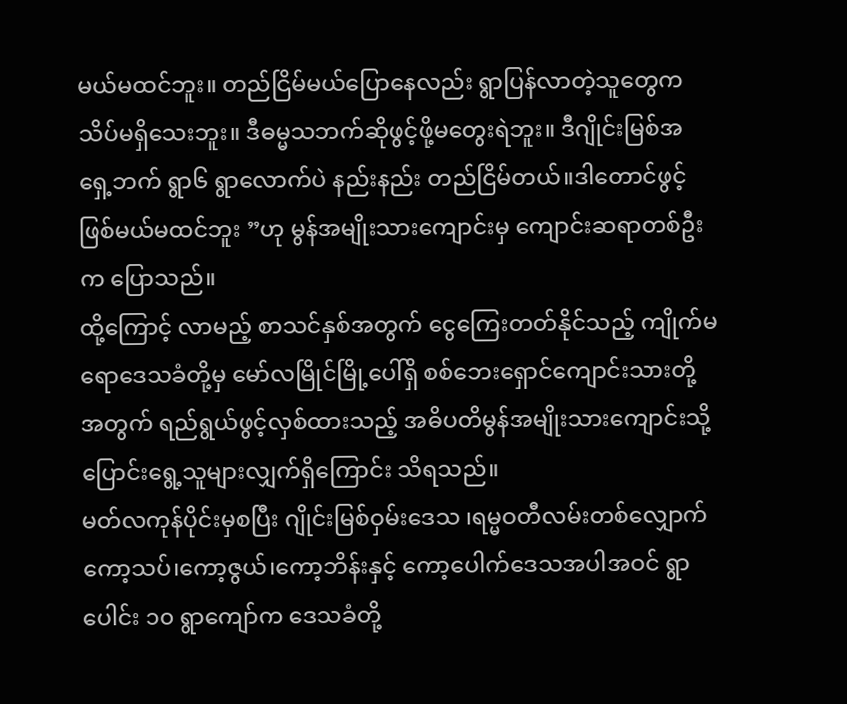မယ်မထင်ဘူး။ တည်ငြိမ်မယ်ပြောနေလည်း ရွာပြန်လာတဲ့သူတွေက သိပ်မရှိသေးဘူး။ ဒီဓမ္မသဘက်ဆိုဖွင့်ဖို့မတွေးရဲဘူး။ ဒီဂျိုင်းမြစ်အရှေ့ဘက် ရွာ၆ ရွာလောက်ပဲ နည်းနည်း တည်ငြိမ်တယ်။ဒါတောင်ဖွင့်ဖြစ်မယ်မထင်ဘူး ”ဟု မွန်အမျိုးသားကျောင်းမှ ကျောင်းဆရာတစ်ဦးက ပြောသည်။
ထို့ကြောင့် လာမည့် စာသင်နှစ်အတွက် ငွေကြေးတတ်နိုင်သည့် ကျိုက်မရောဒေသခံတို့မှ မော်လမြိုင်မြို့ပေါ်ရှိ စစ်ဘေးရှောင်ကျောင်းသားတို့အတွက် ရည်ရွယ်ဖွင့်လှစ်ထားသည့် အဓိပတိမွန်အမျိုးသားကျောင်းသို့ ပြောင်းရွေ့သူများလျှက်ရှိကြောင်း သိရသည်။
မတ်လကုန်ပိုင်းမှစပြီး ဂျိုင်းမြစ်ဝှမ်းဒေသ ၊ရမ္မဝတီလမ်းတစ်လျှောက် ကော့သပ်၊ကော့ဇွယ်၊ကော့ဘိန်းနှင့် ကော့ပေါက်ဒေသအပါအဝင် ရွာပေါင်း ၁၀ ရွာကျော်က ဒေသခံတို့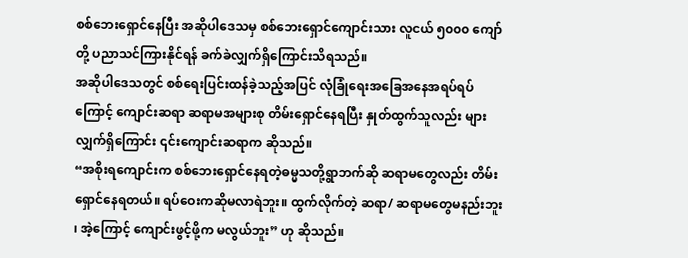စစ်ဘေးရှောင်နေပြီး အဆိုပါဒေသမှ စစ်ဘေးရှောင်ကျောင်းသား လူငယ် ၅၀၀၀ ကျော်တို့ ပညာသင်ကြားနိုင်ရန် ခက်ခဲလျှက်ရှိကြောင်းသိရသည်။
အဆိုပါဒေသတွင် စစ်ရေးပြင်းထန်ခဲ့သည့်အပြင် လုံခြုံရေးအခြေအနေအရပ်ရပ်ကြောင့် ကျောင်းဆရာ ဆရာမအများစု တိမ်းရှောင်နေရပြီး နှုတ်ထွက်သူလည်း များလျှက်ရှိကြောင်း ၎င်းကျောင်းဆရာက ဆိုသည်။
“အစိုးရကျောင်းက စစ်ဘေးရှောင်နေရတဲ့ဓမ္မသတို့ရွာဘက်ဆို ဆရာမတွေလည်း တိမ်းရှောင်နေရတယ်။ ရပ်ဝေးကဆိုမလာရဲဘူး။ ထွက်လိုက်တဲ့ ဆရာ/ ဆရာမတွေမနည်းဘူး ၊ အဲ့ကြောင့် ကျောင်းဖွင့်ဖို့က မလွယ်ဘူး” ဟု ဆိုသည်။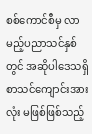စစ်ကောင်စီမှ လာမည့်ပညာသင်နှစ်တွင် အဆိုပါဒေသရှိ စာသင်ကျောင်းအားလုံး မဖြစ်ဖြစ်သည့်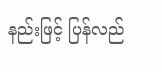နည်းဖြင့် ပြန်လည်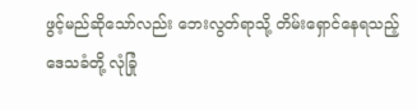ဖွင့်မည်ဆိုသော်လည်း ဘေးလွတ်ရာသို့ တိမ်းရှောင်နေရသည့် ဒေသခံတို့ လုံခြုံ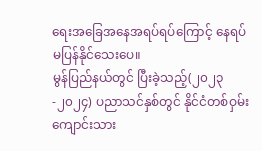ရေးအခြေအနေအရပ်ရပ်ကြောင့် နေရပ်မပြန်နိုင်သေးပေ။
မွန်ပြည်နယ်တွင် ပြီးခဲ့သည့်(၂၀၂၃-၂၀၂၄) ပညာသင်နှစ်တွင် နိုင်ငံတစ်ဝှမ်း ကျောင်းသား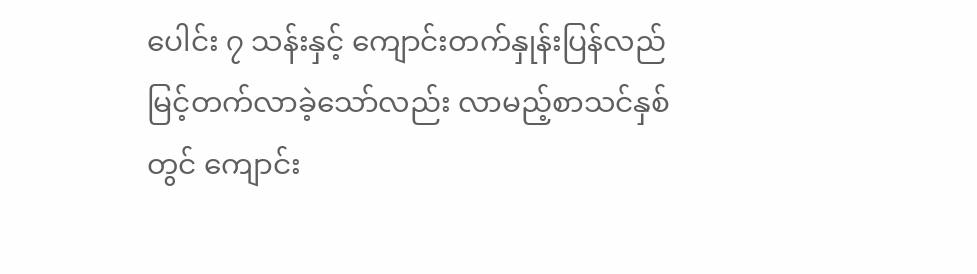ပေါင်း ၇ သန်းနှင့် ကျောင်းတက်နှုန်းပြန်လည်မြင့်တက်လာခဲ့သော်လည်း လာမည့်စာသင်နှစ်တွင် ကျောင်း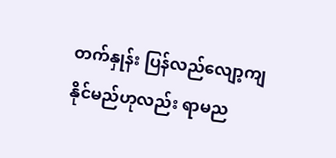တက်နှုန်း ပြန်လည်လျော့ကျနိုင်မည်ဟုလည်း ရာမည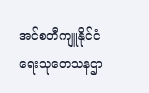အင်စတီကျူနိုင်ငံရေးသုတေသနဌာ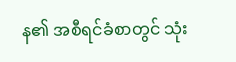န၏ အစီရင်ခံစာတွင် သုံး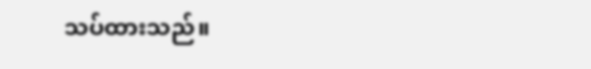သပ်ထားသည်။